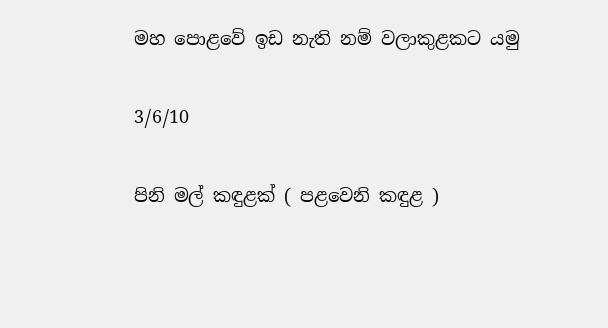මහ පොළවේ ඉඩ නැති නම් වලාකුළකට යමු

3/6/10

පිනි මල් කඳුළක් ( පළවෙනි කඳුළ )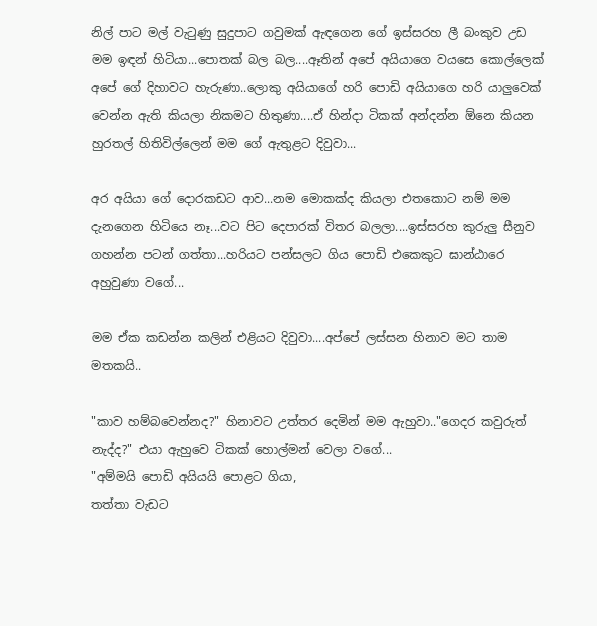නිල් පාට මල් වැටුණු සුදුපාට ගවුමක් ඇඳගෙන ගේ ඉස්සරහ ලී බංකුව උඩ මම ඉඳන් හිටියා...පොතක් බල බල....ඈතින් අපේ අයියාගෙ වයසෙ කොල්ලෙක් අපේ ගේ දිහාවට හැරුණා..ලොකු අයියාගේ හරි පොඩි අයියාගෙ හරි යාලුවෙක් වෙන්න ඇති කියලා නිකමට හිතුණා....ඒ හින්දා ටිකක් අන්දන්න ඕනෙ කියන හුරතල් හිතිවිල්ලෙන් මම ගේ ඇතුළට දිවුවා...

අර අයියා ගේ දොරකඩට ආව...නම මොකක්ද කියලා එතකොට නම් මම දැනගෙන හිටියෙ නෑ...වට පිට දෙපාරක් විතර බලලා....ඉස්සරහ කුරුලු සීනුව ගහන්න පටන් ගත්තා...හරියට පන්සලට ගිය පොඩි එකෙකුට ඝාන්ඨාරෙ අහුවුණා වගේ...

මම ඒක කඩන්න කලින් එළියට දිවුවා....අප්පේ ලස්සන හිනාව මට තාම මතකයි..

"කාව හම්බවෙන්නද?" හිනාවට උත්තර දෙමින් මම ඇහුවා.."ගෙදර කවුරුත් නැද්ද?" එයා ඇහුවෙ ටිකක් හොල්මන් වෙලා වගේ...
"අම්මයි පොඩි අයියයි පොළට ගියා,
තත්තා වැඩට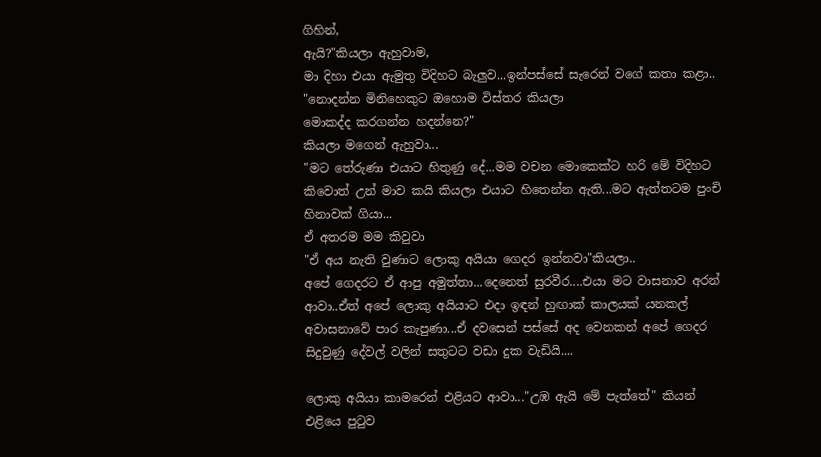ගිහින්,
ඇයි?"කියලා ඇහුවාම,
මා දිහා එයා ඇමුතු විදිහට බැලුව...ඉන්පස්සේ සැරෙන් වගේ කතා කළා..
"නොදන්න මිනිහෙකුට ඔහොම විස්තර කියලා
මොකද්ද කරගන්න හදන්නෙ?"
කියලා මගෙන් ඇහුවා...
"මට තේරුණා එයාට හිතුණු දේ...මම වචන මොකෙක්ට හරි මේ විදිහට කිවොත් උන් මාව කයි කියලා එයාට හිතෙන්න ඇති...මට ඇත්තටම පුංචි හිනාවක් ගියා...
ඒ අතරම මම කිවුවා
"ඒ අය නැති වුණාට ලොකු අයියා ගෙදර ඉන්නවා"කියලා..
අපේ ගෙදරට ඒ ආපු අමුත්තා...දෙනෙත් සුරවීර....එයා මට වාසනාව අරන් ආවා..ඒත් අපේ ලොකු අයියාට එදා ඉඳන් හුඟාක් කාලයක් යනකල් අවාසනාවේ පාර කැපුණා...ඒ දවසෙන් පස්සේ අද වෙනකන් අපේ ගෙදර සිදුවුණු දේවල් වලින් සතුටට වඩා දුක වැඩියි....

ලොකු අයියා කාමරෙන් එළියට ආවා..."උඹ ඇයි මේ පැත්තේ" කියන් එළියෙ පුටුව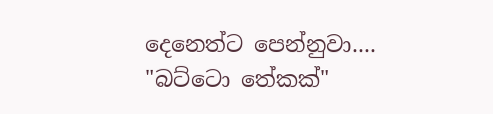දෙනෙත්ට පෙන්නුවා....
"බට්ටො තේකක්"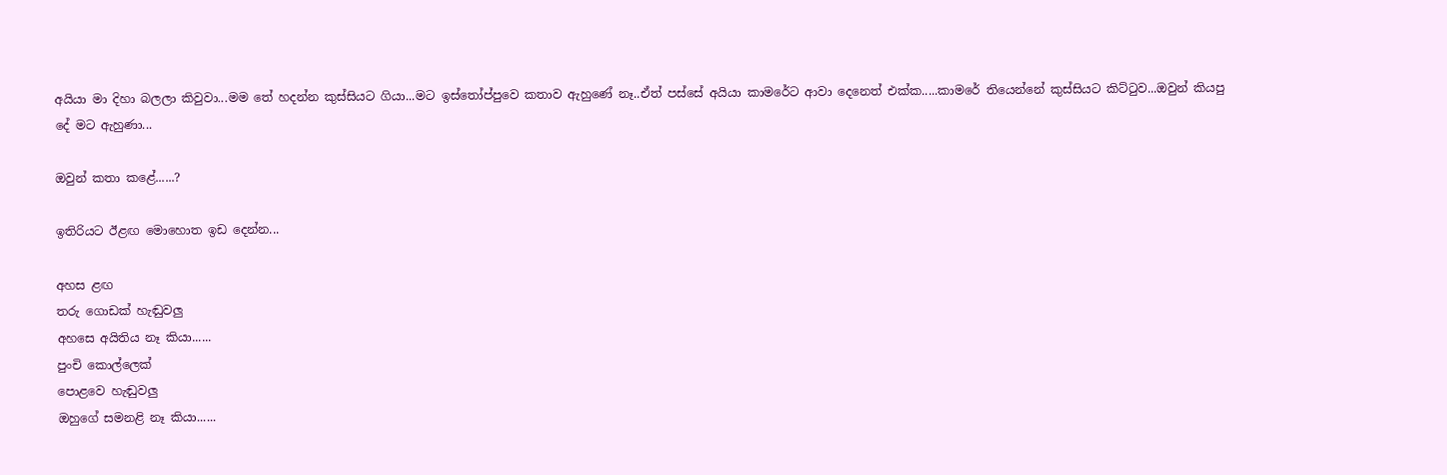අයියා මා දිහා බලලා කිවුවා...මම තේ හදන්න කුස්සියට ගියා...මට ඉස්තෝප්පුවෙ කතාව ඇහුණේ නෑ..ඒත් පස්සේ අයියා කාමරේට ආවා දෙනෙත් එක්ක.....කාමරේ තියෙන්නේ කුස්සියට කිට්ටුව...ඔවුන් කියපු දේ මට ඇහුණා...

ඔවුන් කතා කළේ......?

ඉතිරියට ඊළඟ මොහොත ඉඩ දෙන්න...

අහස ළඟ
තරු ගොඩක් හැඬුවලු
අහසෙ අයිතිය නෑ කියා......
පුංචි කොල්ලෙක්
පොළවෙ හැඬුවලු
ඔහුගේ සමනළි නෑ කියා......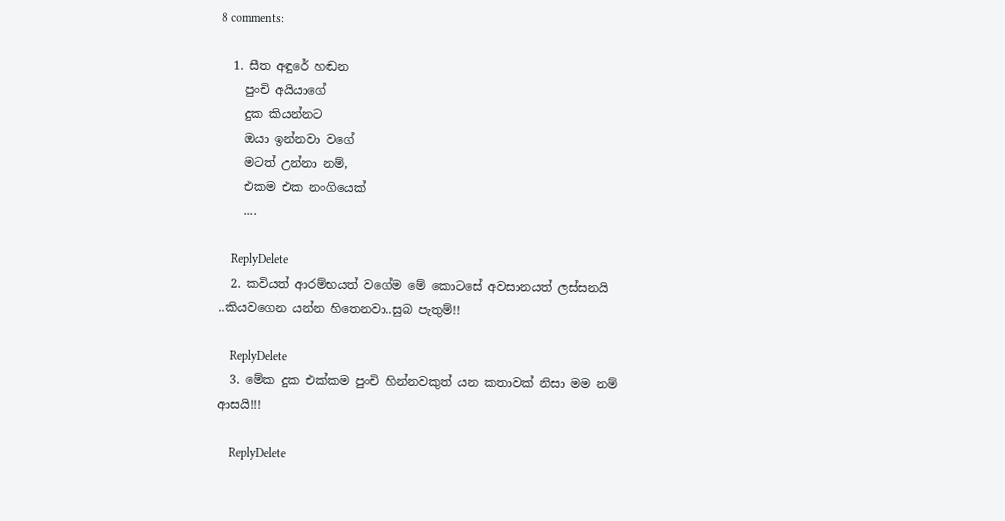8 comments:

  1. සීත අඳුරේ හඬන
    පුංචි අයියාගේ
    දුක කියන්නට
    ඔයා ඉන්නවා වගේ
    මටත් උන්නා නම්,
    එකම එක නංගියෙක්
    ....

    ReplyDelete
  2. කවියත් ආරම්භයත් වගේම මේ කොටසේ අවසානයත් ලස්සනයි ..කියවගෙන යන්න හිතෙනවා..සුබ පැතුම්!!

    ReplyDelete
  3. මේක දුක එක්කම පුංචි හින්නවකුත් යන කතාවක් නිසා මම නම් ආසයි!!!

    ReplyDelete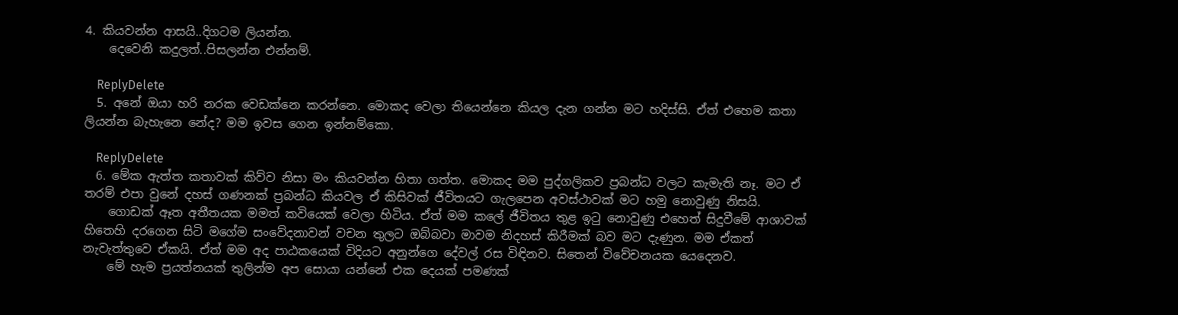4. කියවන්න ආසයි..දිගටම ලියන්න.
    දෙවෙනි කදුලත්..පිසලන්න එන්නම්.

    ReplyDelete
  5. අනේ ඔයා හරි නරක වෙඩක්නෙ කරන්නෙ. මොකද වෙලා තියෙන්නෙ කියල දැන ගන්න මට හදිස්සි. ඒත් එහෙම කතා ලියන්න බැහැනෙ නේද? මම ඉවස ගෙන ඉන්නම්කො.

    ReplyDelete
  6. මේක ඇත්ත කතාවක් කිව්ව නිසා මං කියවන්න හිතා ගත්ත. මොකද මම පුද්ගලිකව ප්‍රබන්ධ වලට කැමැති නෑ. මට ඒ තරම් එපා වුනේ දහස් ගණනක් ප්‍රබන්ධ කියවල ඒ කිසිවක් ජීවිතයට ගැලපෙන අවස්ථාවක් මට හමු නොවුණු නිසයි.
    ගොඩක් ඈත අතීතයක මමත් කවියෙක් වෙලා හිටිය. ඒත් මම කලේ ජීවිතය තුළ ඉටු නොවුණු එහෙත් සිදුවීමේ ආශාවක් හිතෙහි දරගෙන සිටි මගේම සංවේදනාවන් වචන තුලට ඔබ්බවා මාවම නිදහස් කිරීමක් බව මට දැණුන. මම ඒකත් නැවැත්තුවෙ ඒකයි. ඒත් මම අද පාඨකයෙක් විදියට අනුන්ගෙ දේවල් රස විඳිනව. සිතෙන් විවේචනයක යෙදෙනව.
    මේ හැම ප්‍රයත්නයක් තුලින්ම අප සොයා යන්නේ එක දෙයක් පමණක්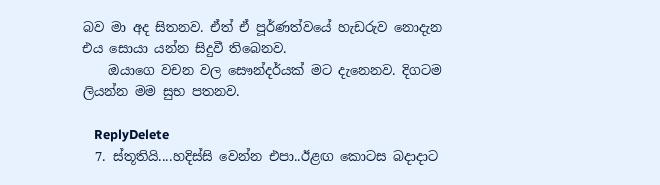බව මා අද සිතනව. ඒත් ඒ පූර්ණත්වයේ හැඩරුව නොදැන එය සොයා යන්න සිදුවී තිබෙනව.
    ඔයාගෙ වචන වල සෞන්දර්යක් මට දැනෙනව. දිගටම ලියන්න මම සුභ පතනව.

    ReplyDelete
  7. ස්තූතියි....හදිස්සි වෙන්න එපා..ඊළඟ කොටස බදාදාට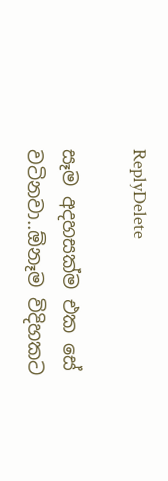ReplyDelete

සෑම අදහසක්ම එක සේ වටිනවා..ඕනෑම විදිහකට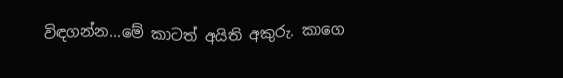විඳගන්න...මේ කාටත් අයිති අකුරු. කාගෙ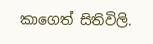කාගෙත් සිතිවිලි.